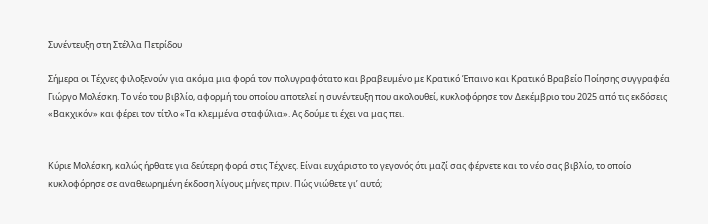Συνέντευξη στη Στέλλα Πετρίδου

Σήμερα οι Τέχνες φιλοξενούν για ακόμα μια φορά τον πολυγραφότατο και βραβευμένο με Κρατικό Έπαινο και Κρατικό Βραβείο Ποίησης συγγραφέα Γιώργο Μολέσκη. Το νέο του βιβλίο, αφορμή του οποίου αποτελεί η συνέντευξη που ακολουθεί, κυκλοφόρησε τον Δεκέμβριο του 2025 από τις εκδόσεις «Βακχικόν» και φέρει τον τίτλο «Τα κλεμμένα σταφύλια». Ας δούμε τι έχει να μας πει.


Κύριε Μολέσκη, καλώς ήρθατε για δεύτερη φορά στις Τέχνες. Είναι ευχάριστο το γεγονός ότι μαζί σας φέρνετε και το νέο σας βιβλίο, το οποίο κυκλοφόρησε σε αναθεωρημένη έκδοση λίγους μήνες πριν. Πώς νιώθετε γι’ αυτό;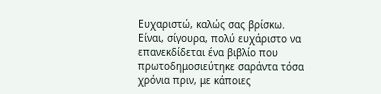Ευχαριστώ, καλώς σας βρίσκω. Είναι, σίγουρα, πολύ ευχάριστο να επανεκδίδεται ένα βιβλίο που πρωτοδημοσιεύτηκε σαράντα τόσα χρόνια πριν, με κάποιες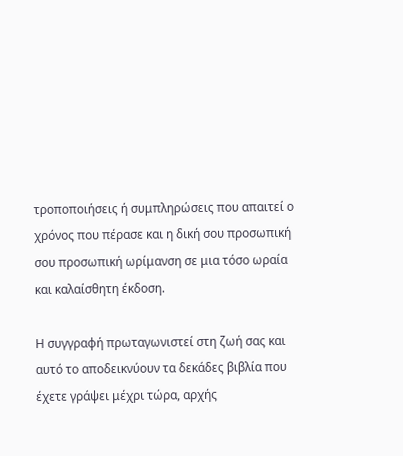τροποποιήσεις ή συμπληρώσεις που απαιτεί ο χρόνος που πέρασε και η δική σου προσωπική σου προσωπική ωρίμανση σε μια τόσο ωραία και καλαίσθητη έκδοση.

Η συγγραφή πρωταγωνιστεί στη ζωή σας και αυτό το αποδεικνύουν τα δεκάδες βιβλία που έχετε γράψει μέχρι τώρα, αρχής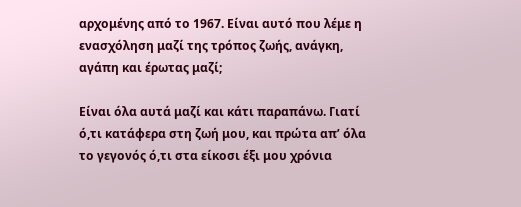αρχομένης από το 1967. Είναι αυτό που λέμε η ενασχόληση μαζί της τρόπος ζωής, ανάγκη, αγάπη και έρωτας μαζί;

Είναι όλα αυτά μαζί και κάτι παραπάνω. Γιατί ό,τι κατάφερα στη ζωή μου, και πρώτα απ’ όλα το γεγονός ό,τι στα είκοσι έξι μου χρόνια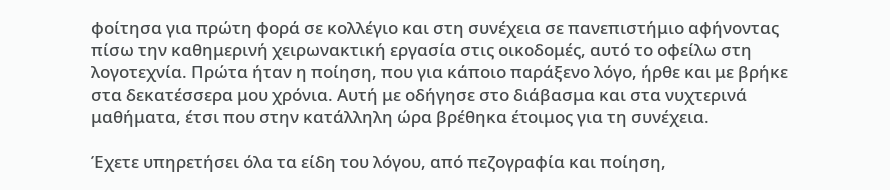φοίτησα για πρώτη φορά σε κολλέγιο και στη συνέχεια σε πανεπιστήμιο αφήνοντας πίσω την καθημερινή χειρωνακτική εργασία στις οικοδομές, αυτό το οφείλω στη λογοτεχνία. Πρώτα ήταν η ποίηση, που για κάποιο παράξενο λόγο, ήρθε και με βρήκε στα δεκατέσσερα μου χρόνια. Αυτή με οδήγησε στο διάβασμα και στα νυχτερινά μαθήματα, έτσι που στην κατάλληλη ώρα βρέθηκα έτοιμος για τη συνέχεια.

Έχετε υπηρετήσει όλα τα είδη του λόγου, από πεζογραφία και ποίηση,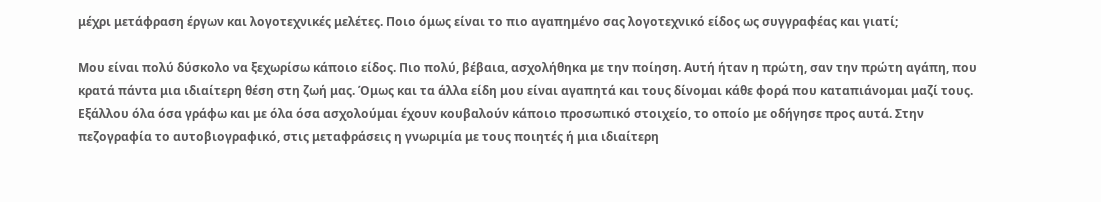μέχρι μετάφραση έργων και λογοτεχνικές μελέτες. Ποιο όμως είναι το πιο αγαπημένο σας λογοτεχνικό είδος ως συγγραφέας και γιατί;

Μου είναι πολύ δύσκολο να ξεχωρίσω κάποιο είδος. Πιο πολύ, βέβαια, ασχολήθηκα με την ποίηση. Αυτή ήταν η πρώτη, σαν την πρώτη αγάπη, που κρατά πάντα μια ιδιαίτερη θέση στη ζωή μας. Όμως και τα άλλα είδη μου είναι αγαπητά και τους δίνομαι κάθε φορά που καταπιάνομαι μαζί τους. Εξάλλου όλα όσα γράφω και με όλα όσα ασχολούμαι έχουν κουβαλούν κάποιο προσωπικό στοιχείο, το οποίο με οδήγησε προς αυτά. Στην πεζογραφία το αυτοβιογραφικό, στις μεταφράσεις η γνωριμία με τους ποιητές ή μια ιδιαίτερη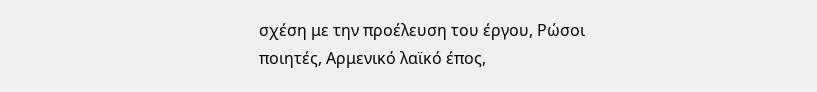σχέση με την προέλευση του έργου, Ρώσοι ποιητές, Αρμενικό λαϊκό έπος,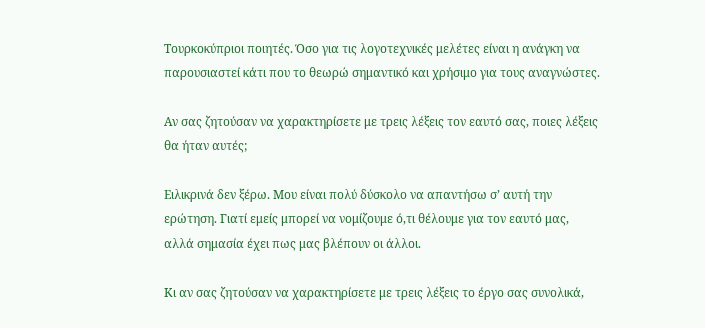Τουρκοκύπριοι ποιητές. Όσο για τις λογοτεχνικές μελέτες είναι η ανάγκη να παρουσιαστεί κάτι που το θεωρώ σημαντικό και χρήσιμο για τους αναγνώστες.

Αν σας ζητούσαν να χαρακτηρίσετε με τρεις λέξεις τον εαυτό σας, ποιες λέξεις θα ήταν αυτές;

Ειλικρινά δεν ξέρω. Μου είναι πολύ δύσκολο να απαντήσω σ’ αυτή την ερώτηση. Γιατί εμείς μπορεί να νομίζουμε ό,τι θέλουμε για τον εαυτό μας, αλλά σημασία έχει πως μας βλέπουν οι άλλοι.

Κι αν σας ζητούσαν να χαρακτηρίσετε με τρεις λέξεις το έργο σας συνολικά,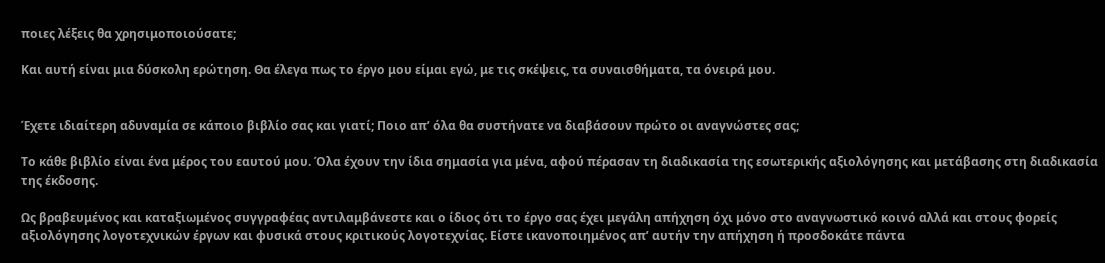ποιες λέξεις θα χρησιμοποιούσατε;

Και αυτή είναι μια δύσκολη ερώτηση. Θα έλεγα πως το έργο μου είμαι εγώ, με τις σκέψεις, τα συναισθήματα, τα όνειρά μου.


Έχετε ιδιαίτερη αδυναμία σε κάποιο βιβλίο σας και γιατί; Ποιο απ’ όλα θα συστήνατε να διαβάσουν πρώτο οι αναγνώστες σας;

Το κάθε βιβλίο είναι ένα μέρος του εαυτού μου. Όλα έχουν την ίδια σημασία για μένα, αφού πέρασαν τη διαδικασία της εσωτερικής αξιολόγησης και μετάβασης στη διαδικασία της έκδοσης.

Ως βραβευμένος και καταξιωμένος συγγραφέας αντιλαμβάνεστε και ο ίδιος ότι το έργο σας έχει μεγάλη απήχηση όχι μόνο στο αναγνωστικό κοινό αλλά και στους φορείς αξιολόγησης λογοτεχνικών έργων και φυσικά στους κριτικούς λογοτεχνίας. Είστε ικανοποιημένος απ’ αυτήν την απήχηση ή προσδοκάτε πάντα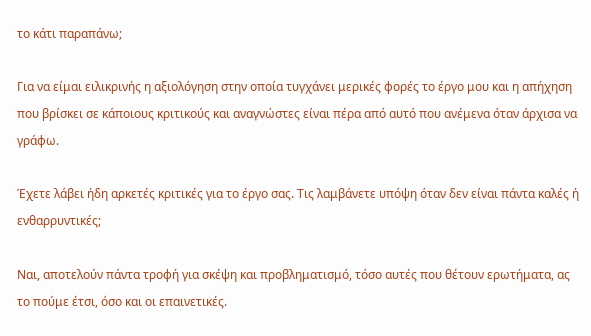το κάτι παραπάνω;

Για να είμαι ειλικρινής η αξιολόγηση στην οποία τυγχάνει μερικές φορές το έργο μου και η απήχηση που βρίσκει σε κάποιους κριτικούς και αναγνώστες είναι πέρα από αυτό που ανέμενα όταν άρχισα να γράφω.

Έχετε λάβει ήδη αρκετές κριτικές για το έργο σας. Τις λαμβάνετε υπόψη όταν δεν είναι πάντα καλές ή ενθαρρυντικές;

Ναι, αποτελούν πάντα τροφή για σκέψη και προβληματισμό, τόσο αυτές που θέτουν ερωτήματα, ας το πούμε έτσι, όσο και οι επαινετικές.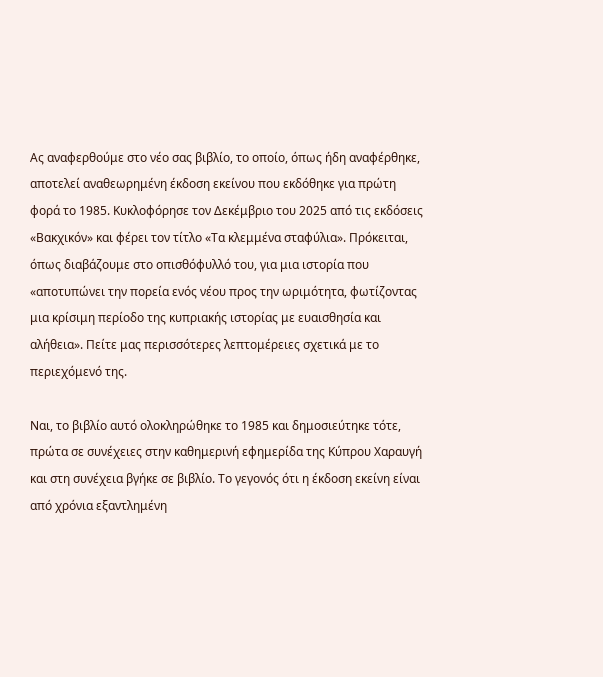Ας αναφερθούμε στο νέο σας βιβλίο, το οποίο, όπως ήδη αναφέρθηκε, αποτελεί αναθεωρημένη έκδοση εκείνου που εκδόθηκε για πρώτη φορά το 1985. Κυκλοφόρησε τον Δεκέμβριο του 2025 από τις εκδόσεις «Βακχικόν» και φέρει τον τίτλο «Τα κλεμμένα σταφύλια». Πρόκειται, όπως διαβάζουμε στο οπισθόφυλλό του, για μια ιστορία που «αποτυπώνει την πορεία ενός νέου προς την ωριμότητα, φωτίζοντας μια κρίσιμη περίοδο της κυπριακής ιστορίας με ευαισθησία και αλήθεια». Πείτε μας περισσότερες λεπτομέρειες σχετικά με το περιεχόμενό της.

Ναι, το βιβλίο αυτό ολοκληρώθηκε το 1985 και δημοσιεύτηκε τότε, πρώτα σε συνέχειες στην καθημερινή εφημερίδα της Κύπρου Χαραυγή και στη συνέχεια βγήκε σε βιβλίο. Το γεγονός ότι η έκδοση εκείνη είναι από χρόνια εξαντλημένη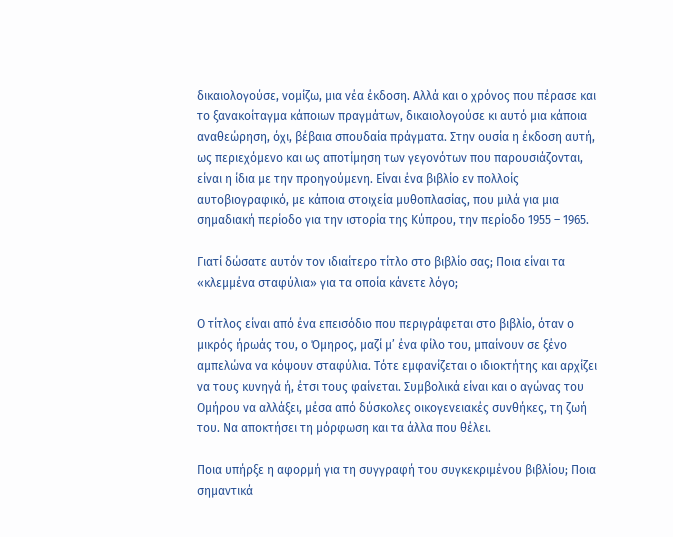δικαιολογούσε, νομίζω, μια νέα έκδοση. Αλλά και ο χρόνος που πέρασε και το ξανακοίταγμα κάποιων πραγμάτων, δικαιολογούσε κι αυτό μια κάποια αναθεώρηση, όχι, βέβαια σπουδαία πράγματα. Στην ουσία η έκδοση αυτή, ως περιεχόμενο και ως αποτίμηση των γεγονότων που παρουσιάζονται, είναι η ίδια με την προηγούμενη. Είναι ένα βιβλίο εν πολλοίς αυτοβιογραφικό, με κάποια στοιχεία μυθοπλασίας, που μιλά για μια σημαδιακή περίοδο για την ιστορία της Κύπρου, την περίοδο 1955 – 1965.

Γιατί δώσατε αυτόν τον ιδιαίτερο τίτλο στο βιβλίο σας; Ποια είναι τα «κλεμμένα σταφύλια» για τα οποία κάνετε λόγο;

Ο τίτλος είναι από ένα επεισόδιο που περιγράφεται στο βιβλίο, όταν ο μικρός ήρωάς του, ο Όμηρος, μαζί μ’ ένα φίλο του, μπαίνουν σε ξένο αμπελώνα να κόψουν σταφύλια. Τότε εμφανίζεται ο ιδιοκτήτης και αρχίζει να τους κυνηγά ή, έτσι τους φαίνεται. Συμβολικά είναι και ο αγώνας του Ομήρου να αλλάξει, μέσα από δύσκολες οικογενειακές συνθήκες, τη ζωή του. Να αποκτήσει τη μόρφωση και τα άλλα που θέλει.

Ποια υπήρξε η αφορμή για τη συγγραφή του συγκεκριμένου βιβλίου; Ποια σημαντικά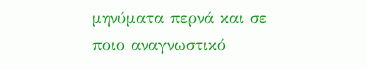μηνύματα περνά και σε ποιο αναγνωστικό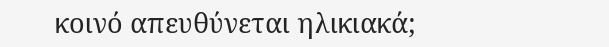κοινό απευθύνεται ηλικιακά;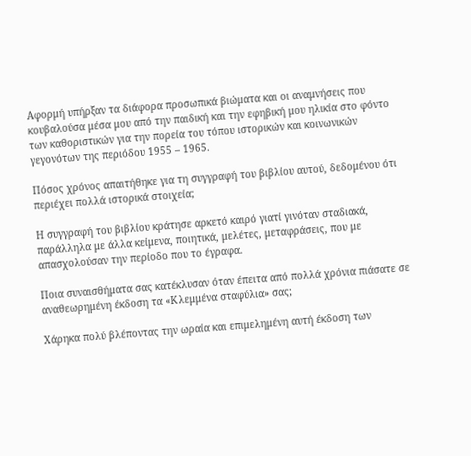Αφορμή υπήρξαν τα διάφορα προσωπικά βιώματα και οι αναμνήσεις που κουβαλούσα μέσα μου από την παιδική και την εφηβική μου ηλικία στο φόντο των καθοριστικών για την πορεία του τόπου ιστορικών και κοινωνικών γεγονότων της περιόδου 1955 – 1965.

Πόσος χρόνος απαιτήθηκε για τη συγγραφή του βιβλίου αυτού, δεδομένου ότι περιέχει πολλά ιστορικά στοιχεία;

Η συγγραφή του βιβλίου κράτησε αρκετό καιρό γιατί γινόταν σταδιακά, παράλληλα με άλλα κείμενα, ποιητικά, μελέτες, μεταφράσεις, που με απασχολούσαν την περίοδο που το έγραφα.

Ποια συναισθήματα σας κατέκλυσαν όταν έπειτα από πολλά χρόνια πιάσατε σε αναθεωρημένη έκδοση τα «Κλεμμένα σταφύλια» σας;

Χάρηκα πολύ βλέποντας την ωραία και επιμελημένη αυτή έκδοση των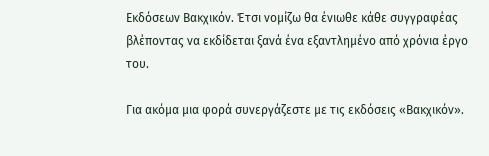Εκδόσεων Βακχικόν. Έτσι νομίζω θα ένιωθε κάθε συγγραφέας βλέποντας να εκδίδεται ξανά ένα εξαντλημένο από χρόνια έργο του.

Για ακόμα μια φορά συνεργάζεστε με τις εκδόσεις «Βακχικόν».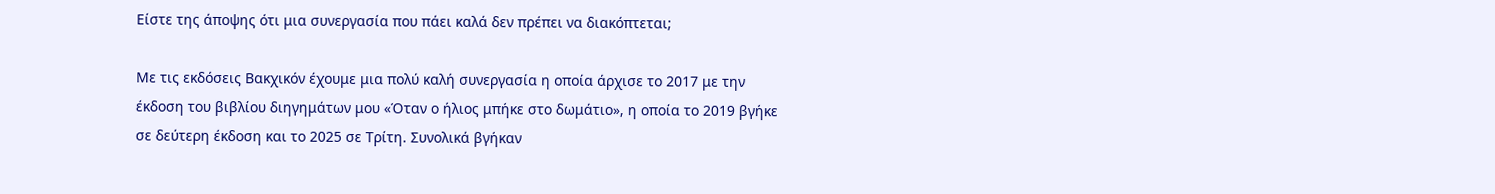Είστε της άποψης ότι μια συνεργασία που πάει καλά δεν πρέπει να διακόπτεται;

Με τις εκδόσεις Βακχικόν έχουμε μια πολύ καλή συνεργασία η οποία άρχισε το 2017 με την έκδοση του βιβλίου διηγημάτων μου «Όταν ο ήλιος μπήκε στο δωμάτιο», η οποία το 2019 βγήκε σε δεύτερη έκδοση και το 2025 σε Τρίτη. Συνολικά βγήκαν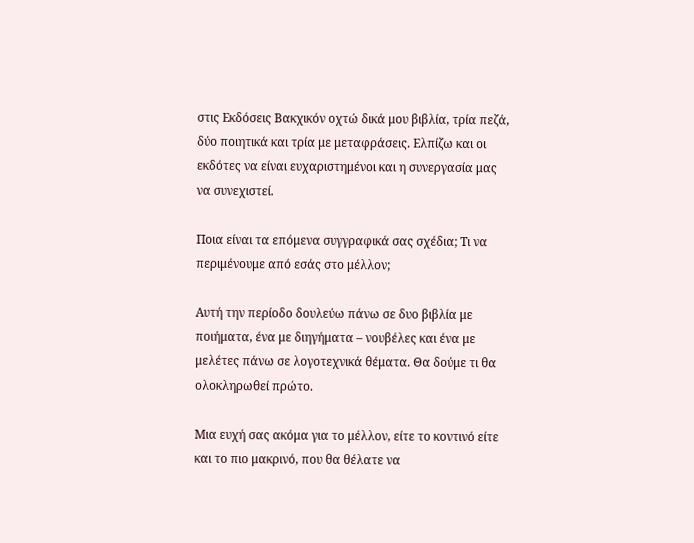στις Εκδόσεις Βακχικόν οχτώ δικά μου βιβλία, τρία πεζά, δύο ποιητικά και τρία με μεταφράσεις. Ελπίζω και οι εκδότες να είναι ευχαριστημένοι και η συνεργασία μας να συνεχιστεί.

Ποια είναι τα επόμενα συγγραφικά σας σχέδια; Τι να περιμένουμε από εσάς στο μέλλον;

Αυτή την περίοδο δουλεύω πάνω σε δυο βιβλία με ποιήματα, ένα με διηγήματα – νουβέλες και ένα με μελέτες πάνω σε λογοτεχνικά θέματα. Θα δούμε τι θα ολοκληρωθεί πρώτο.

Μια ευχή σας ακόμα για το μέλλον, είτε το κοντινό είτε και το πιο μακρινό, που θα θέλατε να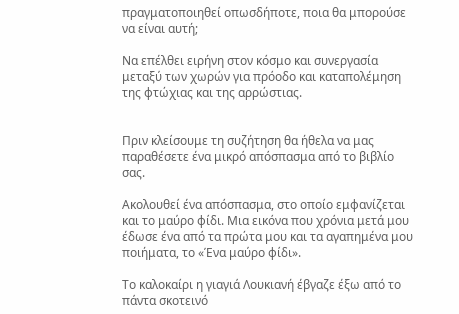πραγματοποιηθεί οπωσδήποτε, ποια θα μπορούσε να είναι αυτή;

Να επέλθει ειρήνη στον κόσμο και συνεργασία μεταξύ των χωρών για πρόοδο και καταπολέμηση της φτώχιας και της αρρώστιας.


Πριν κλείσουμε τη συζήτηση θα ήθελα να μας παραθέσετε ένα μικρό απόσπασμα από το βιβλίο σας.

Ακολουθεί ένα απόσπασμα, στο οποίο εμφανίζεται και το μαύρο φίδι. Μια εικόνα που χρόνια μετά μου έδωσε ένα από τα πρώτα μου και τα αγαπημένα μου ποιήματα, το «Ένα μαύρο φίδι».

Το καλοκαίρι η γιαγιά Λουκιανή έβγαζε έξω από το πάντα σκοτεινό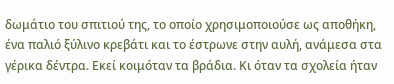δωμάτιο του σπιτιού της, το οποίο χρησιμοποιούσε ως αποθήκη, ένα παλιό ξύλινο κρεβάτι και το έστρωνε στην αυλή, ανάμεσα στα γέρικα δέντρα. Εκεί κοιμόταν τα βράδια. Κι όταν τα σχολεία ήταν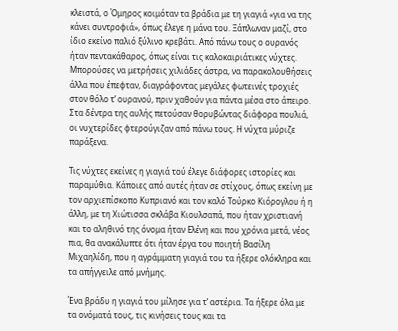κλειστά, ο Όμηρος κοιμόταν τα βράδια με τη γιαγιά «για να της κάνει συντροφιά», όπως έλεγε η μάνα του. Ξάπλωναν μαζί, στο ίδιο εκείνο παλιό ξύλινο κρεβάτι. Από πάνω τους ο ουρανός ήταν πεντακάθαρος, όπως είναι τις καλοκαιριάτικες νύχτες. Μπορούσες να μετρήσεις χιλιάδες άστρα, να παρακολουθήσεις άλλα που έπεφταν, διαγράφοντας μεγάλες φωτεινές τροχιές στον θόλο τ’ ουρανού, πριν χαθούν για πάντα μέσα στο άπειρο. Στα δέντρα της αυλής πετούσαν θορυβώντας διάφορα πουλιά, οι νυχτερίδες φτερούγιζαν από πάνω τους. Η νύχτα μύριζε παράξενα.

Τις νύχτες εκείνες η γιαγιά τού έλεγε διάφορες ιστορίες και παραμύθια. Κάποιες από αυτές ήταν σε στίχους, όπως εκείνη με τον αρχιεπίσκοπο Κυπριανό και τον καλό Τούρκο Κιόρογλου ή η άλλη, με τη Χιώτισσα σκλάβα Κιουλσαπά, που ήταν χριστιανή και το αληθινό της όνομα ήταν Ελένη και που χρόνια μετά, νέος πια, θα ανακάλυπτε ότι ήταν έργα του ποιητή Βασίλη Μιχαηλίδη, που η αγράμματη γιαγιά του τα ήξερε ολόκληρα και τα απήγγειλε από μνήμης.

Ένα βράδυ η γιαγιά του μίλησε για τ’ αστέρια. Τα ήξερε όλα με τα ονόματά τους, τις κινήσεις τους και τα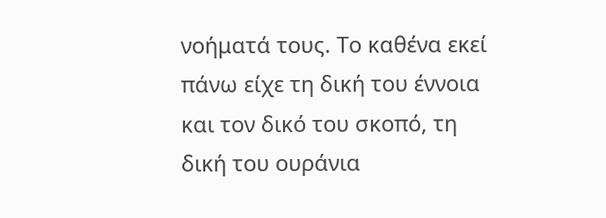νοήματά τους. Το καθένα εκεί πάνω είχε τη δική του έννοια και τον δικό του σκοπό, τη δική του ουράνια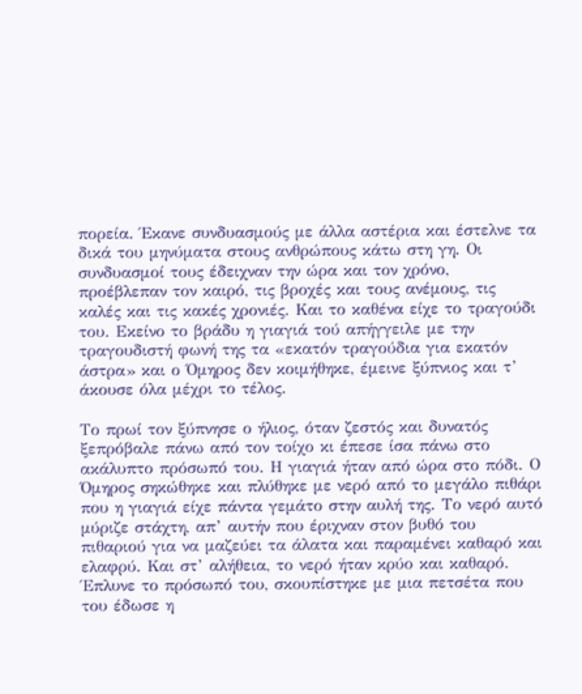πορεία. Έκανε συνδυασμούς με άλλα αστέρια και έστελνε τα δικά του μηνύματα στους ανθρώπους κάτω στη γη. Οι συνδυασμοί τους έδειχναν την ώρα και τον χρόνο, προέβλεπαν τον καιρό, τις βροχές και τους ανέμους, τις καλές και τις κακές χρονιές. Και το καθένα είχε το τραγούδι του. Εκείνο το βράδυ η γιαγιά τού απήγγειλε με την τραγουδιστή φωνή της τα «εκατόν τραγούδια για εκατόν άστρα» και ο Όμηρος δεν κοιμήθηκε, έμεινε ξύπνιος και τ’ άκουσε όλα μέχρι το τέλος.

Το πρωί τον ξύπνησε ο ήλιος, όταν ζεστός και δυνατός ξεπρόβαλε πάνω από τον τοίχο κι έπεσε ίσα πάνω στο ακάλυπτο πρόσωπό του. Η γιαγιά ήταν από ώρα στο πόδι. Ο Όμηρος σηκώθηκε και πλύθηκε με νερό από το μεγάλο πιθάρι που η γιαγιά είχε πάντα γεμάτο στην αυλή της. Το νερό αυτό μύριζε στάχτη, απ’ αυτήν που έριχναν στον βυθό του πιθαριού για να μαζεύει τα άλατα και παραμένει καθαρό και ελαφρύ. Και στ’ αλήθεια, το νερό ήταν κρύο και καθαρό. Έπλυνε το πρόσωπό του, σκουπίστηκε με μια πετσέτα που του έδωσε η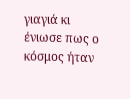γιαγιά κι ένιωσε πως ο κόσμος ήταν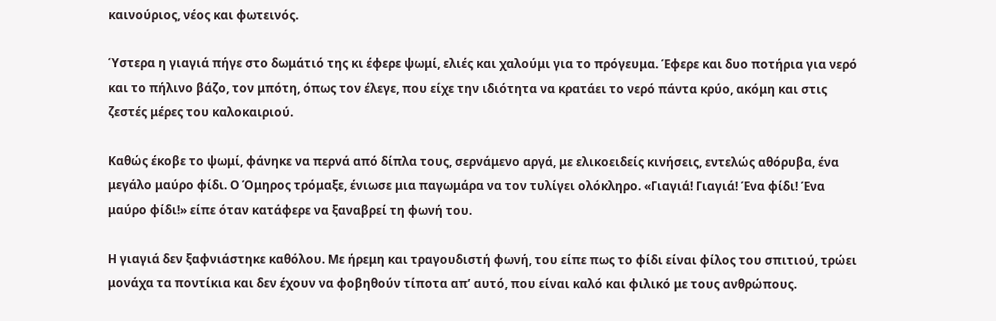καινούριος, νέος και φωτεινός.

Ύστερα η γιαγιά πήγε στο δωμάτιό της κι έφερε ψωμί, ελιές και χαλούμι για το πρόγευμα. Έφερε και δυο ποτήρια για νερό και το πήλινο βάζο, τον μπότη, όπως τον έλεγε, που είχε την ιδιότητα να κρατάει το νερό πάντα κρύο, ακόμη και στις ζεστές μέρες του καλοκαιριού.

Καθώς έκοβε το ψωμί, φάνηκε να περνά από δίπλα τους, σερνάμενο αργά, με ελικοειδείς κινήσεις, εντελώς αθόρυβα, ένα μεγάλο μαύρο φίδι. Ο Όμηρος τρόμαξε, ένιωσε μια παγωμάρα να τον τυλίγει ολόκληρο. «Γιαγιά! Γιαγιά! Ένα φίδι! Ένα μαύρο φίδι!» είπε όταν κατάφερε να ξαναβρεί τη φωνή του.

Η γιαγιά δεν ξαφνιάστηκε καθόλου. Με ήρεμη και τραγουδιστή φωνή, του είπε πως το φίδι είναι φίλος του σπιτιού, τρώει μονάχα τα ποντίκια και δεν έχουν να φοβηθούν τίποτα απ’ αυτό, που είναι καλό και φιλικό με τους ανθρώπους.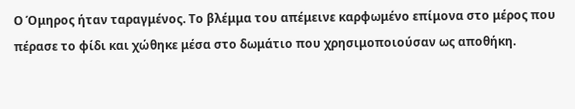Ο Όμηρος ήταν ταραγμένος. Το βλέμμα του απέμεινε καρφωμένο επίμονα στο μέρος που πέρασε το φίδι και χώθηκε μέσα στο δωμάτιο που χρησιμοποιούσαν ως αποθήκη.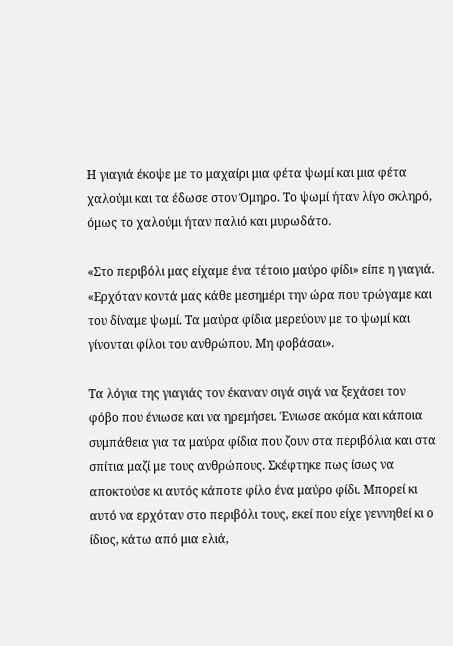Η γιαγιά έκοψε με το μαχαίρι μια φέτα ψωμί και μια φέτα χαλούμι και τα έδωσε στον Όμηρο. Το ψωμί ήταν λίγο σκληρό, όμως το χαλούμι ήταν παλιό και μυρωδάτο.

«Στο περιβόλι μας είχαμε ένα τέτοιο μαύρο φίδι» είπε η γιαγιά. «Ερχόταν κοντά μας κάθε μεσημέρι την ώρα που τρώγαμε και του δίναμε ψωμί. Τα μαύρα φίδια μερεύουν με το ψωμί και γίνονται φίλοι του ανθρώπου. Μη φοβάσαι».

Τα λόγια της γιαγιάς τον έκαναν σιγά σιγά να ξεχάσει τον φόβο που ένιωσε και να ηρεμήσει. Ένιωσε ακόμα και κάποια συμπάθεια για τα μαύρα φίδια που ζουν στα περιβόλια και στα σπίτια μαζί με τους ανθρώπους. Σκέφτηκε πως ίσως να αποκτούσε κι αυτός κάποτε φίλο ένα μαύρο φίδι. Μπορεί κι αυτό να ερχόταν στο περιβόλι τους, εκεί που είχε γεννηθεί κι ο ίδιος, κάτω από μια ελιά,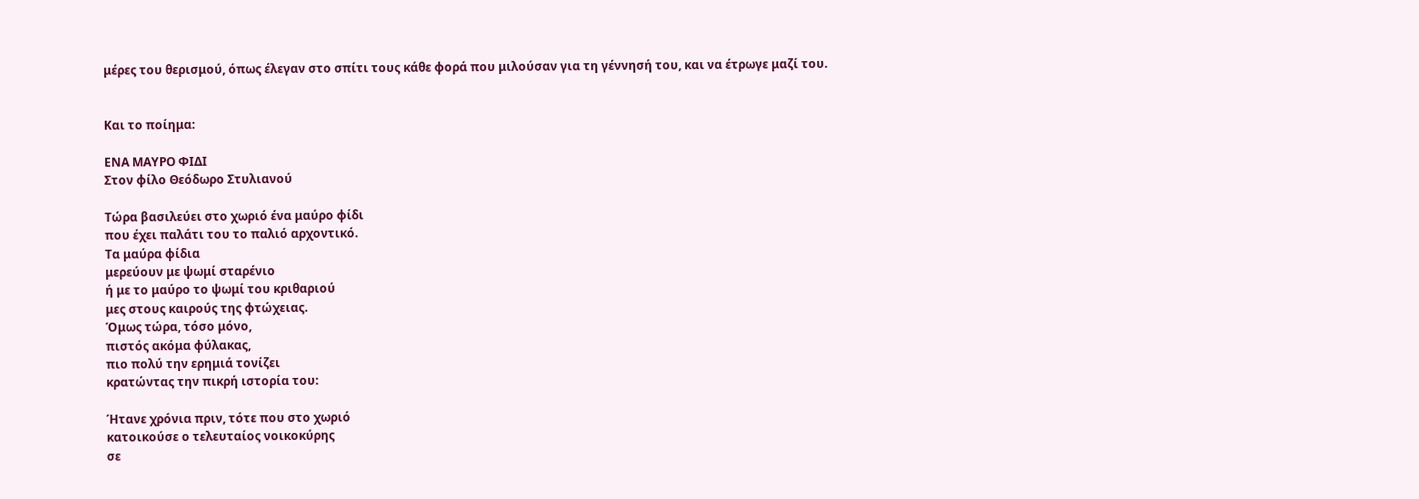μέρες του θερισμού, όπως έλεγαν στο σπίτι τους κάθε φορά που μιλούσαν για τη γέννησή του, και να έτρωγε μαζί του.


Και το ποίημα:

ΕΝΑ ΜΑΥΡΟ ΦΙΔΙ
Στον φίλο Θεόδωρο Στυλιανού

Τώρα βασιλεύει στο χωριό ένα μαύρο φίδι
που έχει παλάτι του το παλιό αρχοντικό.
Τα μαύρα φίδια
μερεύουν με ψωμί σταρένιο
ή με το μαύρο το ψωμί του κριθαριού
μες στους καιρούς της φτώχειας.
Όμως τώρα, τόσο μόνο,
πιστός ακόμα φύλακας,
πιο πολύ την ερημιά τονίζει
κρατώντας την πικρή ιστορία του:

Ήτανε χρόνια πριν, τότε που στο χωριό
κατοικούσε ο τελευταίος νοικοκύρης
σε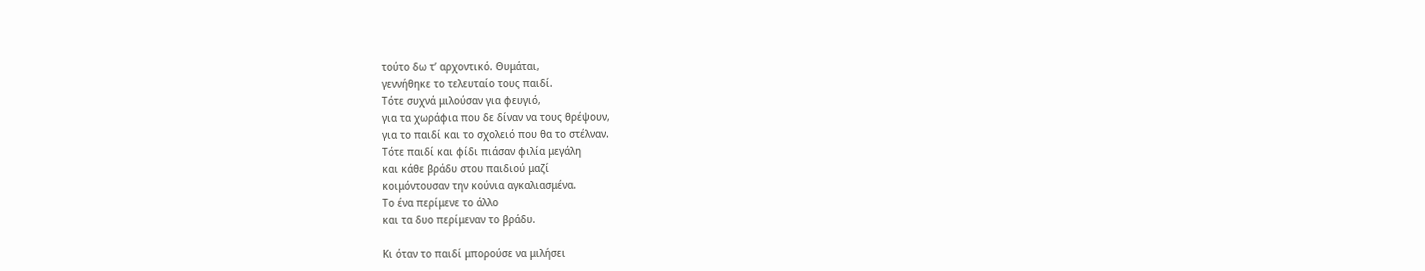τούτο δω τ’ αρχοντικό. Θυμάται,
γεννήθηκε το τελευταίο τους παιδί.
Τότε συχνά μιλούσαν για φευγιό,
για τα χωράφια που δε δίναν να τους θρέψουν,
για το παιδί και το σχολειό που θα το στέλναν.
Τότε παιδί και φίδι πιάσαν φιλία μεγάλη
και κάθε βράδυ στου παιδιού μαζί
κοιμόντουσαν την κούνια αγκαλιασμένα.
Το ένα περίμενε το άλλο
και τα δυο περίμεναν το βράδυ.

Κι όταν το παιδί μπορούσε να μιλήσει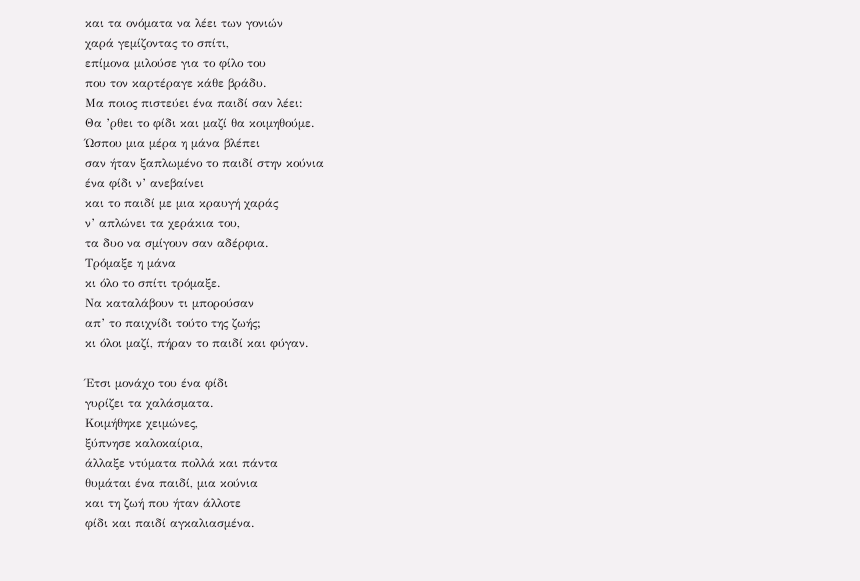και τα ονόματα να λέει των γονιών
χαρά γεμίζοντας το σπίτι,
επίμονα μιλούσε για το φίλο του
που τον καρτέραγε κάθε βράδυ.
Μα ποιος πιστεύει ένα παιδί σαν λέει:
Θα ’ρθει το φίδι και μαζί θα κοιμηθούμε.
Ώσπου μια μέρα η μάνα βλέπει
σαν ήταν ξαπλωμένο το παιδί στην κούνια
ένα φίδι ν’ ανεβαίνει
και το παιδί με μια κραυγή χαράς
ν’ απλώνει τα χεράκια του,
τα δυο να σμίγουν σαν αδέρφια.
Τρόμαξε η μάνα
κι όλο το σπίτι τρόμαξε.
Να καταλάβουν τι μπορούσαν
απ’ το παιχνίδι τούτο της ζωής;
κι όλοι μαζί, πήραν το παιδί και φύγαν.

Έτσι μονάχο του ένα φίδι
γυρίζει τα χαλάσματα.
Κοιμήθηκε χειμώνες,
ξύπνησε καλοκαίρια,
άλλαξε ντύματα πολλά και πάντα
θυμάται ένα παιδί, μια κούνια
και τη ζωή που ήταν άλλοτε
φίδι και παιδί αγκαλιασμένα.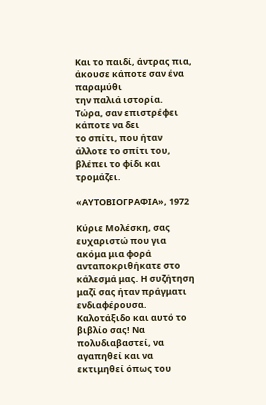Και το παιδί, άντρας πια,
άκουσε κάποτε σαν ένα παραμύθι
την παλιά ιστορία.
Τώρα, σαν επιστρέφει κάποτε να δει
το σπίτι, που ήταν άλλοτε το σπίτι του,
βλέπει το φίδι και τρομάζει.

«ΑΥΤΟΒΙΟΓΡΑΦΙΑ», 1972

Κύριε Μολέσκη, σας ευχαριστώ που για ακόμα μια φορά ανταποκριθήκατε στο κάλεσμά μας. Η συζήτηση μαζί σας ήταν πράγματι ενδιαφέρουσα. Καλοτάξιδο και αυτό το βιβλίο σας! Να πολυδιαβαστεί, να αγαπηθεί και να εκτιμηθεί όπως του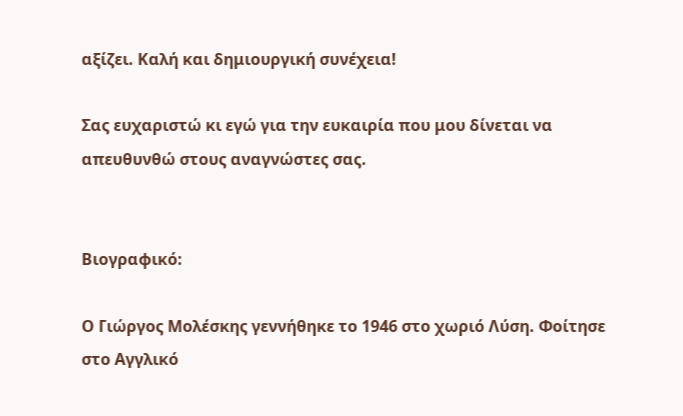αξίζει. Καλή και δημιουργική συνέχεια!

Σας ευχαριστώ κι εγώ για την ευκαιρία που μου δίνεται να απευθυνθώ στους αναγνώστες σας.


Βιογραφικό:

Ο Γιώργος Μολέσκης γεννήθηκε το 1946 στο χωριό Λύση. Φοίτησε στο Αγγλικό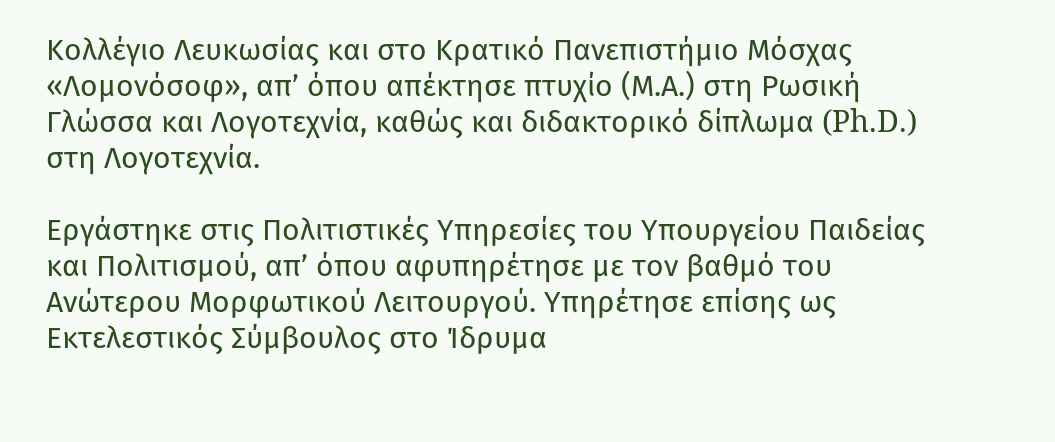Κολλέγιο Λευκωσίας και στο Κρατικό Πανεπιστήμιο Μόσχας «Λομονόσοφ», απ’ όπου απέκτησε πτυχίο (Μ.Α.) στη Ρωσική Γλώσσα και Λογοτεχνία, καθώς και διδακτορικό δίπλωμα (Ph.D.) στη Λογοτεχνία.

Εργάστηκε στις Πολιτιστικές Υπηρεσίες του Υπουργείου Παιδείας και Πολιτισμού, απ’ όπου αφυπηρέτησε με τον βαθμό του Ανώτερου Μορφωτικού Λειτουργού. Υπηρέτησε επίσης ως Εκτελεστικός Σύμβουλος στο Ίδρυμα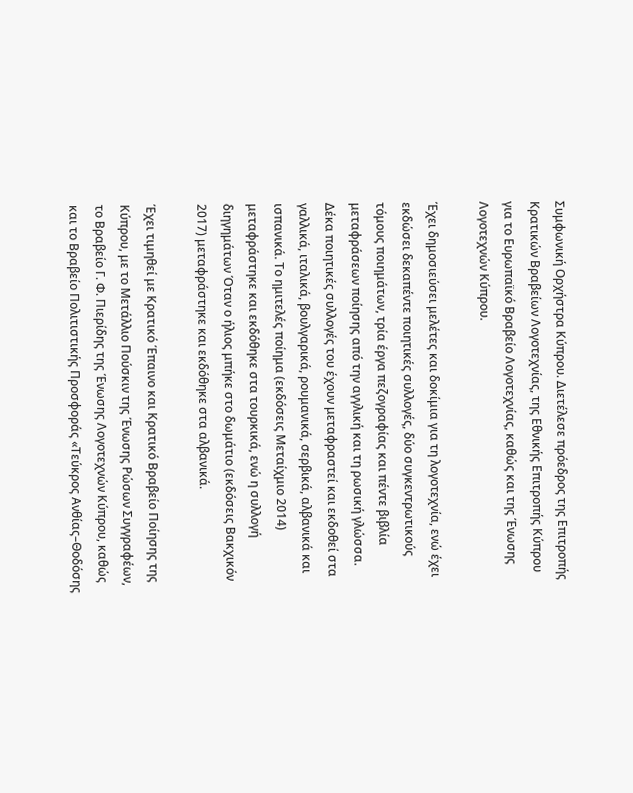Συμφωνική Ορχήστρα Κύπρου. Διετέλεσε πρόεδρος της Επιτροπής Κρατικών Βραβείων Λογοτεχνίας, της Εθνικής Επιτροπής Κύπρου για το Ευρωπαϊκό Βραβείο Λογοτεχνίας, καθώς και της Ένωσης Λογοτεχνών Κύπρου.

Έχει δημοσιεύσει μελέτες και δοκίμια για τη λογοτεχνία, ενώ έχει εκδώσει δεκαπέντε ποιητικές συλλογές, δύο συγκεντρωτικούς τόμους ποιημάτων, τρία έργα πεζογραφίας και πέντε βιβλία μεταφράσεων ποίησης από την αγγλική και τη ρωσική γλώσσα. Δέκα ποιητικές συλλογές του έχουν μεταφραστεί και εκδοθεί στα γαλλικά, ιταλικά, βουλγαρικά, ρουμανικά, σερβικά, αλβανικά και ισπανικά. Το ημιτελές ποίημα (εκδόσεις Μεταίχμιο 2014) μεταφράστηκε και εκδόθηκε στα τουρκικά, ενώ η συλλογή διηγημάτων Όταν ο ήλιος μπήκε στο δωμάτιο (εκδόσεις Βακχικόν 2017) μεταφράστηκε και εκδόθηκε στα αλβανικά.

Έχει τιμηθεί με Κρατικό Έπαινο και Κρατικό Βραβείο Ποίησης της Κύπρου, με το Μετάλλιο Πούσκιν της Ένωσης Ρώσων Συγγραφέων, το Βραβείο Γ. Φ. Πιερίδης της Ένωσης Λογοτεχνών Κύπρου, καθώς και το Βραβείο Πολιτιστικής Προσφοράς «Τεύκρος Ανθίας–Θοδόσης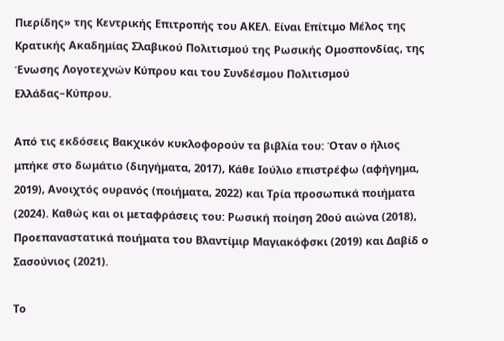Πιερίδης» της Κεντρικής Επιτροπής του ΑΚΕΛ. Είναι Επίτιμο Μέλος της Κρατικής Ακαδημίας Σλαβικού Πολιτισμού της Ρωσικής Ομοσπονδίας, της Ένωσης Λογοτεχνών Κύπρου και του Συνδέσμου Πολιτισμού Ελλάδας–Κύπρου.

Από τις εκδόσεις Βακχικόν κυκλοφορούν τα βιβλία του: Όταν ο ήλιος μπήκε στο δωμάτιο (διηγήματα, 2017), Κάθε Ιούλιο επιστρέφω (αφήγημα, 2019), Ανοιχτός ουρανός (ποιήματα, 2022) και Τρία προσωπικά ποιήματα (2024). Καθώς και οι μεταφράσεις του: Ρωσική ποίηση 20ού αιώνα (2018), Προεπαναστατικά ποιήματα του Βλαντίμιρ Μαγιακόφσκι (2019) και Δαβίδ ο Σασούνιος (2021).

Το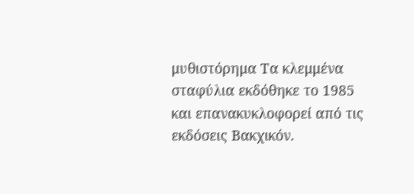μυθιστόρημα Τα κλεμμένα σταφύλια εκδόθηκε το 1985 και επανακυκλοφορεί από τις εκδόσεις Βακχικόν.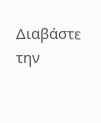Διαβάστε την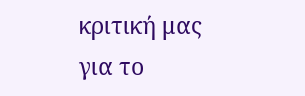κριτική μας για το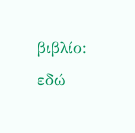βιβλίο: εδώ